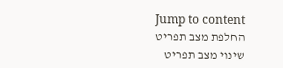Jump to content
החלפת מצב תפריט
שינוי מצב תפריט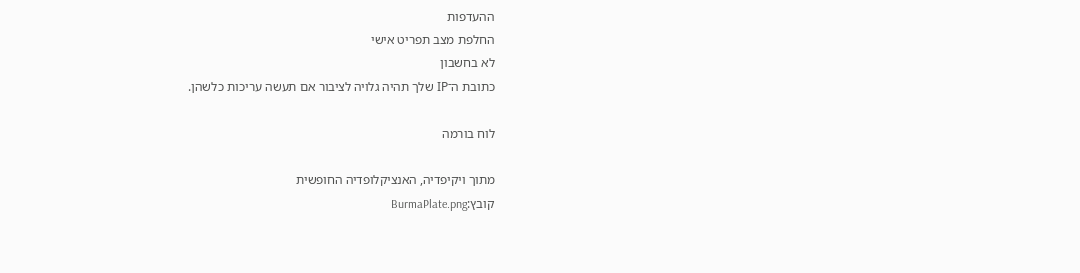ההעדפות
החלפת מצב תפריט אישי
לא בחשבון
כתובת ה־IP שלך תהיה גלויה לציבור אם תעשה עריכות כלשהן.

לוח בורמה

מתוך ויקיפדיה, האנציקלופדיה החופשית
קובץ:BurmaPlate.png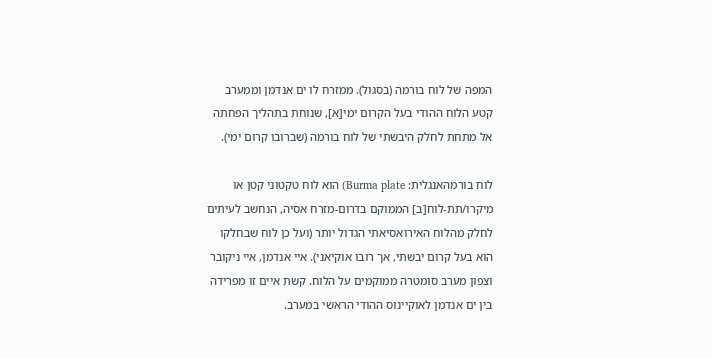המפה של לוח בורמה (בסגול). ממזרח לו ים אנדמן וממערב קטע הלוח ההודי בעל הקרום ימי[א], שנוחת בתהליך הפחתה אל מתחת לחלק היבשתי של לוח בורמה (שברובו קרום ימי).

לוח בורמהאנגלית: Burma plate) הוא לוח טקטוני קטן או מיקרו/תת-לוח[ב] הממוקם בדרום-מזרח אסיה, הנחשב לעיתים לחלק מהלוח האירואסיאתי הגדול יותר (ועל כן לוח שבחלקו הוא בעל קרום יבשתי, אך רובו אוקיאני). איי אנדמן, איי ניקובר וצפון מערב סומטרה ממוקמים על הלוח. קשת איים זו מפרידה בין ים אנדמן לאוקיינוס ההודי הראשי במערב.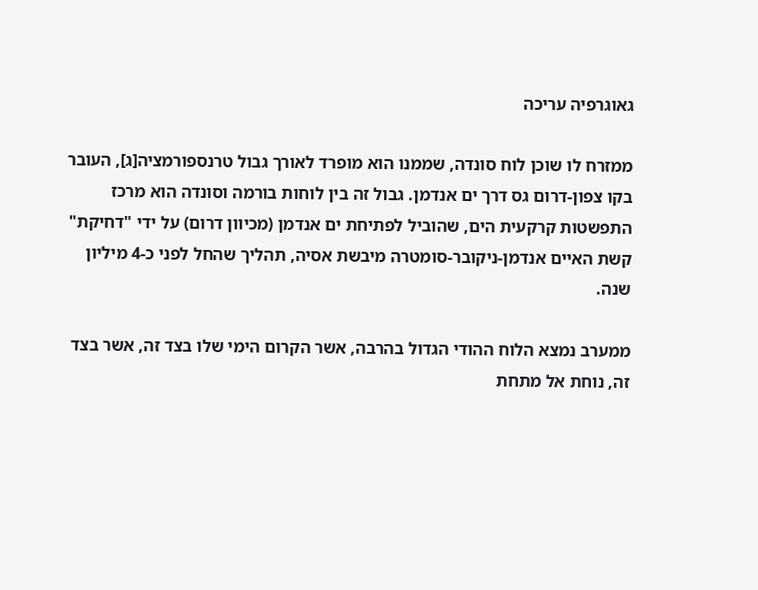גאוגרפיה עריכה

ממזרח לו שוכן לוח סונדה, שממנו הוא מופרד לאורך גבול טרנספורמציה[ג], העובר בקו צפון-דרום גס דרך ים אנדמן. גבול זה בין לוחות בורמה וסונדה הוא מרכז התפשטות קרקעית הים, שהוביל לפתיחת ים אנדמן (מכיוון דרום) על ידי "דחיקת" קשת האיים אנדמן-ניקובר-סומטרה מיבשת אסיה, תהליך שהחל לפני כ-4 מיליון שנה.

ממערב נמצא הלוח ההודי הגדול בהרבה, אשר הקרום הימי שלו בצד זה, אשר בצד זה, נוחת אל מתחת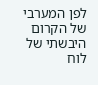לפן המערבי של הקרום היבשתי של לוח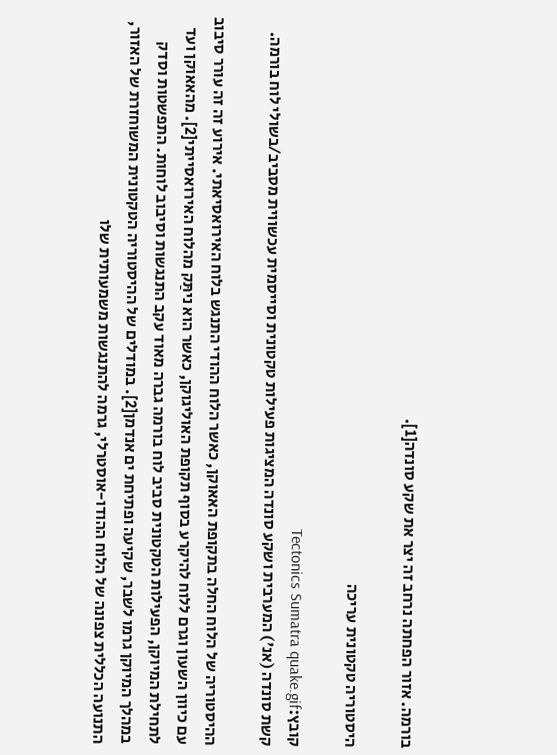בורמה. אזור הפחתה נרחב זה יצר את שקע סונדה[1].

היסטוריה טקטונית עריכה

קובץ:Tectonics Sumatra quake.gif
קשת סונדה (אנ') המערבית ושקע סונדה המציגות פעילות טקטונית וסייסמית עכשווית מסביב/בשולי לוח בורמה.

ההיסטוריה של הלוח החלה בתקופת האאוקן, כאשר הלוח ההודי התנגש בלוח האירואסיאתי. אירוע זה זה עורר סיבוב עם כיוון השעון וגרם ללוח להיקרע בסוף תקופת האוליגוקן, כאשר הוא ניתַּק מהלוח האירואסייתי[2]. מהאאוקן ועד לתחילת המיוקן, הפעילות הטקטונית סביב לוח בורמה גברה מאוד עקב התנגשות וסיבוב לוחות. התפשטות וסדק במהלך המיוקן גרמו לשבר, שקיעה ופתיחת ים אנדמן[2]. במודלים של ההיסטוריה הטקטונית המשוחזרת של האזור, התנועה הכללית צפונה של הלוח ההודו-אוסטרלי, גרמה להתנגשות משמעותית שלו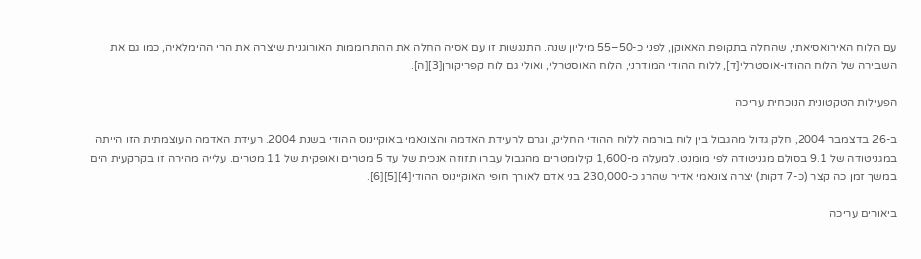עם הלוח האירואסיאתי, שהחלה בתקופת האאוקן, לפני כ-50–55 מיליון שנה. התנגשות זו עם אסיה החלה את ההתרוממות האורוגנית שיצרה את הרי ההימלאיה, כמו גם את השבירה של הלוח ההודו-אוסטרלי[ד], ללוח ההודי המודרני, הלוח האוסטרלי, ואולי גם לוח קפריקורן[3][ה].

הפעילות הטקטונית הנוכחית עריכה

ב-26 בדצמבר 2004, חלק גדול מהגבול בין לוח בורמה ללוח ההודי החליק, וגרם לרעידת האדמה והצונאמי באוקיינוס ההודי בשנת 2004. רעידת האדמה העוצמתית הזו הייתה במגניטודה של 9.1 בסולם מגניטודה לפי מומנט. למעלה מ-1,600 קילומטרים מהגבול עברו תזוזה אנכית של עד 5 מטרים ואופקית של 11 מטרים. עלייה מהירה זו בקרקעית הים במשך זמן כה קצר (כ-7 דקות) יצרה צונאמי אדיר שהרג כ-230,000 בני אדם לאורך חופי האוקיינוס ההודי[4][5][6].

ביאורים עריכה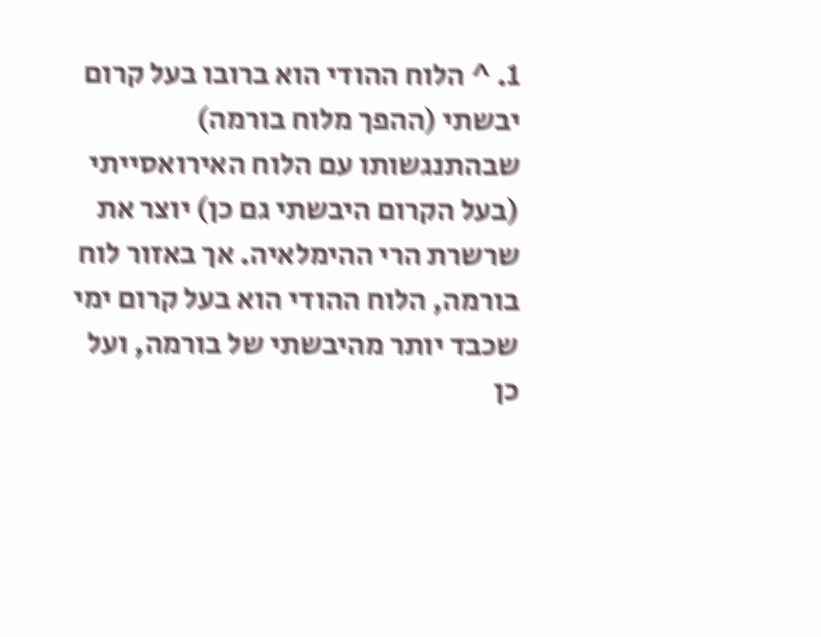1. ^ הלוח ההודי הוא ברובו בעל קרום יבשתי (ההפך מלוח בורמה) שבהתנגשותו עם הלוח האירואסייתי (בעל הקרום היבשתי גם כן) יוצר את שרשרת הרי ההימלאיה. אך באזור לוח בורמה, הלוח ההודי הוא בעל קרום ימי שכבד יותר מהיבשתי של בורמה, ועל כן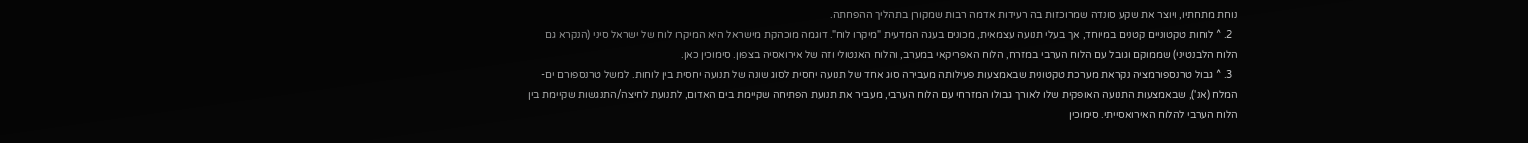נוחת מתחתיו, ויוצר את שקע סונדה שמרוכזות בה רעידות אדמה רבות שמקורן בתהליך ההפחתה.
  2. ^ לוחות טקטוניים קטנים במיוחד, אך בעלי תנועה עצמאית, מכונים בעגה המדעית "מיקרו לוח". דוגמה מוכהקת מישראל היא המיקרו לוח של ישראל סיני (הנקרא גם הלוח הלבנטיני) שממוקם וגובל עם הלוח הערבי במזרח, הלוח האפריקאי במערב, והלוח האנטולי וזה של אירואסיה בצפון. סימוכין כאן.
  3. ^ גבול טרנספורמציה נקראת מערכת טקטונית שבאמצעות פעילותה מעבירה סוג אחד של תנועה יחסית לסוג שונה של תנועה יחסית בין לוחות. למשל טרנספורם ים-המלח (אנ'), שבאמצעות התנועה האופקית שלו לאורך גבולו המזרחי עם הלוח הערבי, מעביר את תנועת הפתיחה שקיימת בים האדום, לתנועת לחיצה/התנגשות שקיימת בין הלוח הערבי להלוח האירואסייתי. סימוכין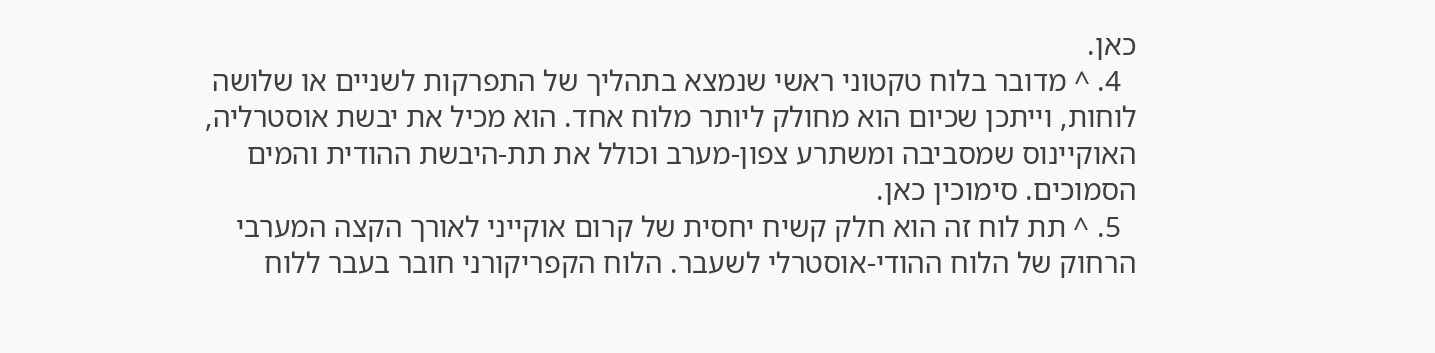כאן.
  4. ^ מדובר בלוח טקטוני ראשי שנמצא בתהליך של התפרקות לשניים או שלושה לוחות, וייתכן שכיום הוא מחולק ליותר מלוח אחד. הוא מכיל את יבשת אוסטרליה, האוקיינוס שמסביבה ומשתרע צפון-מערב וכולל את תת-היבשת ההודית והמים הסמוכים. סימוכין כאן.
  5. ^ תת לוח זה הוא חלק קשיח יחסית של קרום אוקייני לאורך הקצה המערבי הרחוק של הלוח ההודי-אוסטרלי לשעבר. הלוח הקפריקורני חובר בעבר ללוח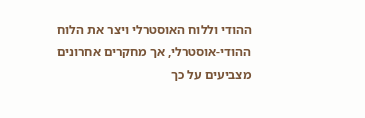ההודי וללוח האוסטרלי ויצר את הלוח ההודי-אוסטרלי, אך מחקרים אחרונים מצביעים על כך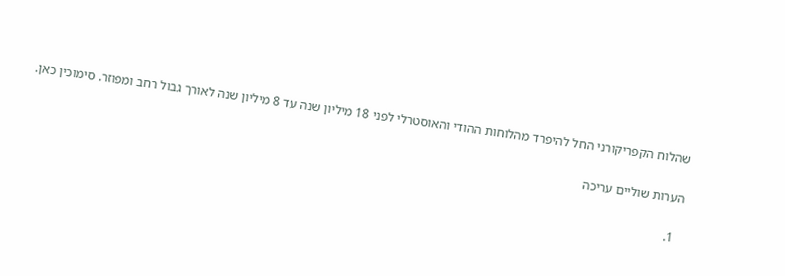שהלוח הקפריקורני החל להיפרד מהלוחות ההודי והאוסטרלי לפני 18 מיליון שנה עד 8 מיליון שנה לאורך גבול רחב ומפוזר. סימוכין כאן.

הערות שוליים עריכה

  1.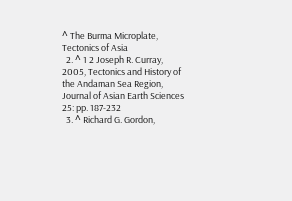^ The Burma Microplate, Tectonics of Asia
  2. ^ 1 2 Joseph R. Curray, 2005, Tectonics and History of the Andaman Sea Region, Journal of Asian Earth Sciences 25: pp. 187-232
  3. ^ Richard G. Gordon,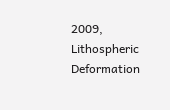2009, Lithospheric Deformation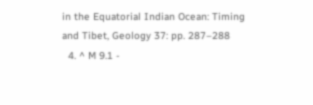in the Equatorial Indian Ocean: Timing and Tibet, Geology 37: pp. 287–288
  4. ^ M 9.1 -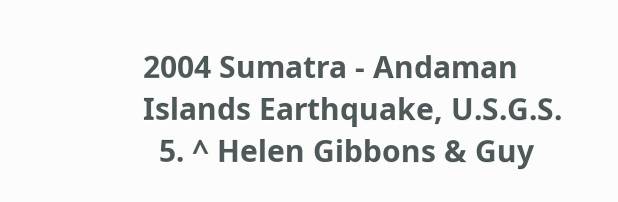2004 Sumatra - Andaman Islands Earthquake, U.S.G.S.
  5. ^ Helen Gibbons & Guy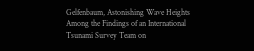Gelfenbaum, Astonishing Wave Heights Among the Findings of an International Tsunami Survey Team on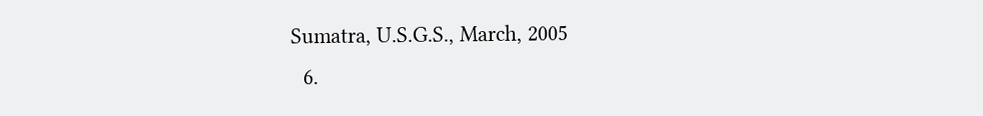Sumatra, U.S.G.S., March, 2005
  6.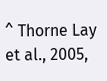^ Thorne Lay et al., 2005,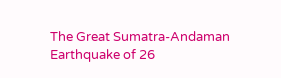The Great Sumatra-Andaman Earthquake of 26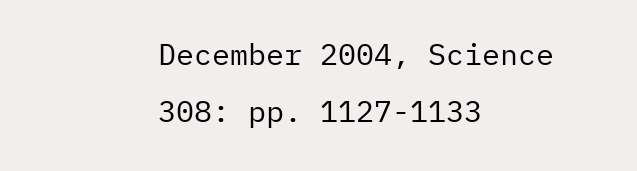December 2004, Science 308: pp. 1127-1133